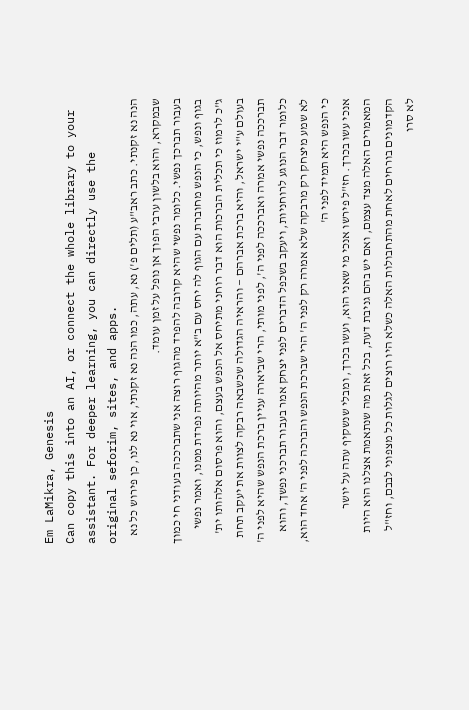Em LaMikra, Genesis
Can copy this into an AI, or connect the whole library to your assistant. For deeper learning, you can directly use the original seforim, sites, and apps.
הנה נא זקנתי. כתב ראב"ע (תלים פ') נא, עתה, כמו הנה נא זקנתי, אוי נא לנו, כן פירוש כל נא שבמקרא, והוא בלשון ערבי הפוך אן נופל על זמן עומד.
בעבור תברכך נפשי. כלומר נפשי שהיא קרובה להפרד מהגוף רוצה אני שתברככה בעודני חי כמוך בגוף ונפש, כי הנפש מחוברת עם הגוף לה יחס עם ב"א יותר מהיותה נפרדת ממנו, ואמר נפשי ג"כ לרמוז כי תכלית הברכות הוא דבר רוחני מתיחס אל הנפש בעצם, והוא פרסום אלהותו ית' בעולם ע"י ישראל, והיא ברכת אברהם — והראיה הגדולה שכשבאה רבקה לצוות את יעקב תחת תברככה נפשי אמרה ואברככה לפני ה', לפני מותי, הרי שביארה עניין ברכת הנפש שהיא לפני ה' כלומר דבר הנוגע לרוחניות, ויעקב בשכפל הדברים לפני יצחק אמר בעבור תברכני נפשך, והוא לא שמע מיצחק רק מרבקה שלא אמרה רק לפני ה' הרי שברכת הנפש והברכה לפני ה' אחד הוא, כי הנפש היא תמיד לפני ה'
אנכי עשו בכרך. חז"ל פירשו אנכי מי שאני הוא, ועשו בכרך, ומבלי שנשקיף עתה על יושר המאמרים האלה מצד עצמם, ואם יש בהם גניבת דעת, בכל זאת מה שנתאמת אצלנו הוא היות הקדמונים בורחים לאחת מהתחבולות האלה כשלא היו רוצים לגלות כל מצפוני לבבם, וחז"ל לא סרו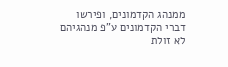ממנהג הקדמונים, ופירשו דברי הקדמונים ע"פ מנהגיהם לא זולת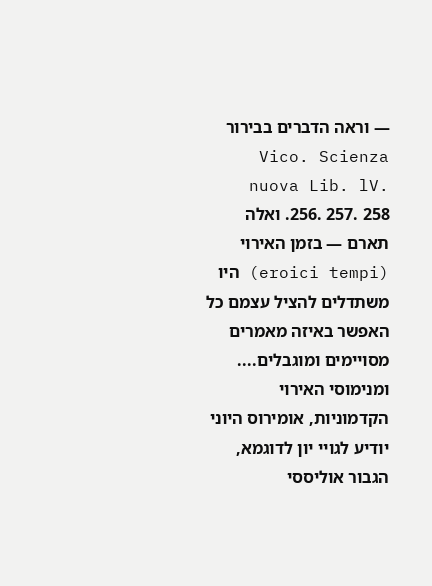— וראה הדברים בבירור Vico. Scienza nuova Lib. lV. 256. 257. 258. ואלה תארם — בזמן האירוי (eroici tempi) היו משתדלים להציל עצמם כל האפשר באיזה מאמרים מסויימים ומוגבלים.... ומנימוסי האירוי הקדמוניות, אומירוס היוני יודיע לגויי יון לדוגמא, הגבור אוליססי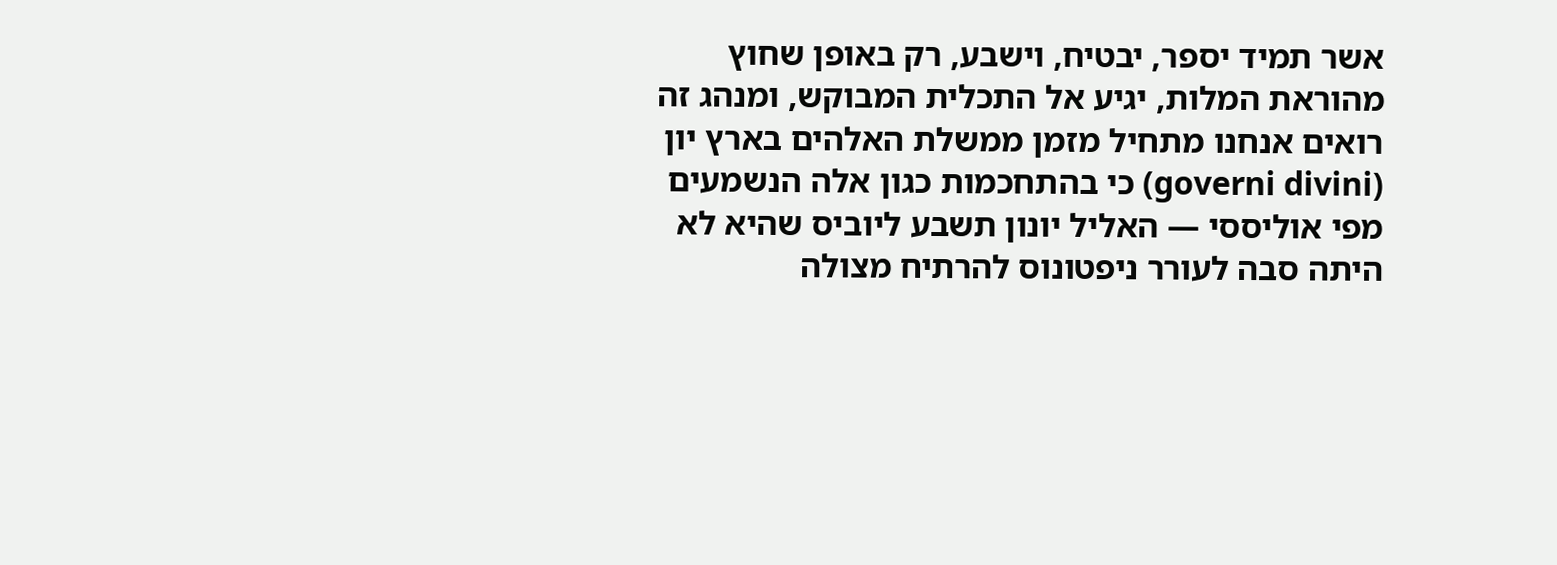אשר תמיד יספר, יבטיח, וישבע, רק באופן שחוץ מהוראת המלות, יגיע אל התכלית המבוקש, ומנהג זה רואים אנחנו מתחיל מזמן ממשלת האלהים בארץ יון (governi divini) כי בהתחכמות כגון אלה הנשמעים מפי אוליססי — האליל יונון תשבע ליוביס שהיא לא היתה סבה לעורר ניפטונוס להרתיח מצולה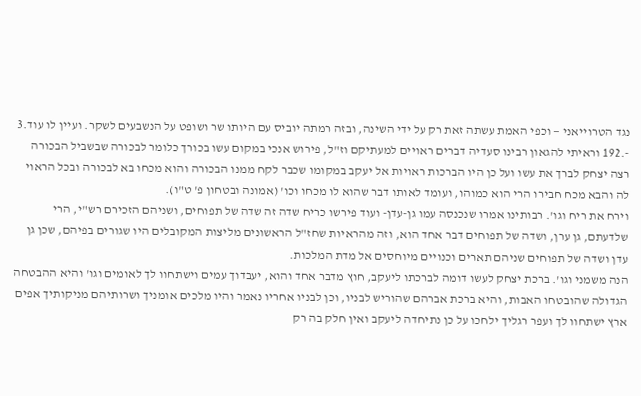נגד הטרוייאני — וכפי האמת עשתה זאת רק על ידי השינה, ובזה רמתה יוביס עם היותו שר ושופט על הנשבעים לשקר. ועיין לו עוד.3 -.192 וראיתי להגאון רבינו סעדיה דברים ראויים למעתיקם וז"ל, פירוש אנכי במקום עשו בכורך כלומר לבכורה שבשביל הבכורה רצה יצחק לברך את עשו ועל כן היו הברכות ראויות אל יעקב במקומו שכבר לקח ממנו הבכורה והוא מכחו בא לבכורה ובכל הראוי לה והבא מכח חבירו הרי הוא כמוהו, ועומד לאותו דבר שהוא לו מכחו וכו' (אמונה ובטחון פ' ט"ו).
וירח את ריח וגו'. רבותינו אמרו שנכנסה עמו גן-עדן- ועוד פירשו כריח שדה זה שדה של תפוחים, ושניהם הזכירם רש"י, הרי שלדעתם, גן ערן, ושדה של תפוחים דבר אחד הוא, וזה מהראיות שחז"ל הראשונים מליצות המקובלים היו שגורים בפיהם, שכן גן עדן ושדה של תפוחים שניהם תארים וכנויים מיוחסים אל מדת המלכות.
הנה משמני וגו'. ברכת יצחק לעשו דומה לברכתו ליעקב, חוץ מדבר אחד והוא, יעבדוך עמים וישתחוו לך לאומים וגו' והיא ההבטחה הגדולה שהובטחו האבות, והיא ברכת אברהם שהוריש לבניו, וכן לבניו אחריו נאמר והיו מלכים אומניך ושרותיהם מניקותיך אפים ארץ ישתחוו לך ועפר רגליך ילחכו על כן נתיחדה ליעקב ואין חלק בה רק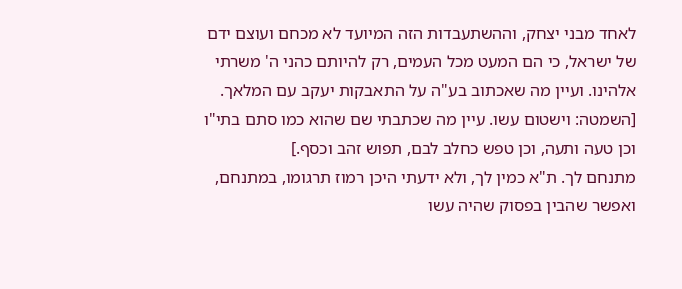לאחד מבני יצחק, וההשתעבדות הזה המיועד לא מכחם ועוצם ידם של ישראל, כי הם המעט מכל העמים, רק להיותם כהני ה' משרתי אלהינו. ועיין מה שאכתוב בע"ה על התאבקות יעקב עם המלאך.
[השמטה: וישטום עשו. עיין מה שכתבתי שם שהוא כמו סתם בתי"ו וכן טעה ותעה, וכן טפש כחלב לבם, תפוש זהב וכסף.]
מתנחם לך. ת"א כמין לך, ולא ידעתי היכן רמוז תרגומו, במתנחם, ואפשר שהבין בפסוק שהיה עשו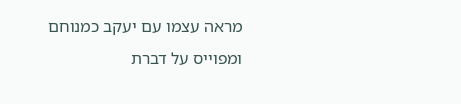מראה עצמו עם יעקב כמנוחם ומפוייס על דברת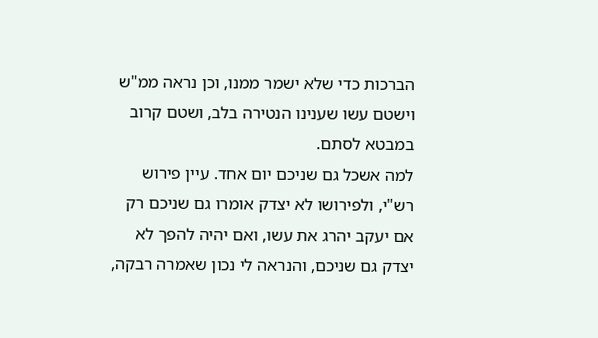הברכות כדי שלא ישמר ממנו, וכן נראה ממ"ש וישטם עשו שענינו הנטירה בלב, ושטם קרוב במבטא לסתם.
למה אשכל גם שניכם יום אחד. עיין פירוש רש"י, ולפירושו לא יצדק אומרו גם שניכם רק אם יעקב יהרג את עשו, ואם יהיה להפך לא יצדק גם שניכם, והנראה לי נכון שאמרה רבקה,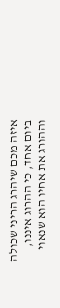איזה מכם שיהרג הריני שכולה ביום אחד, כי ההרוג איננו, וההורג את אחיו הוא שנאוי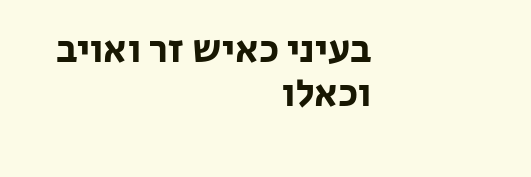בעיני כאיש זר ואויב וכאלו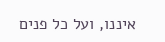איננו, ועל כל פנים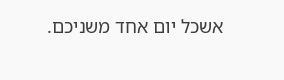אשכל יום אחד משניכם.